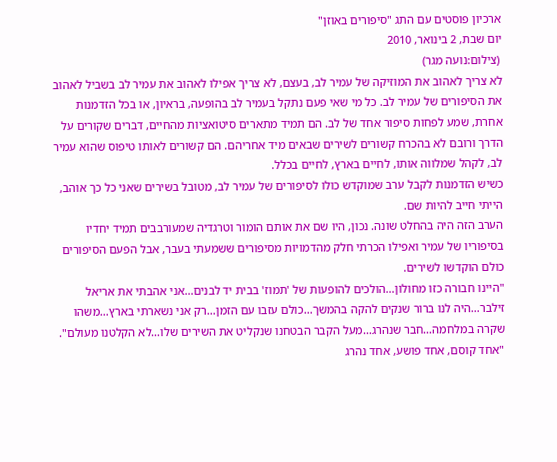ארכיון פוסטים עם התג "סיפורים באוזן"
יום שבת, 2 בינואר, 2010
 (צילום:נועה מגר)
לא צריך לאהוב את המוזיקה של עמיר לב, בעצם, לא צריך אפילו לאהוב את עמיר לב בשביל לאהוב את הסיפורים של עמיר לב. כל מי שאי פעם נתקל בעמיר לב בהופעה, בראיון, או בכל הזדמנות אחרת, שמע לפחות סיפור אחד של לב. הם תמיד מתארים סיטואציות מהחיים, דברים שקורים על הדרך ורובם לא בהכרח קשורים לשירים שבאים מיד אחריהם. הם קשורים לאותו טיפוס שהוא עמיר לב, לקהל שמלווה אותו, לחיים בארץ, לחיים בכלל.
כשיש הזדמנות לקבל ערב שמוקדש כולו לסיפורים של עמיר לב, מטובל בשירים שאני כל כך אוהב, הייתי חייב להיות שם.
הערב הזה היה בהחלט שונה. נכון, היו שם את אותם הומור וטרגדיה שמעורבבים תמיד יחדיו בסיפוריו של עמיר ואפילו הכרתי חלק מהדמויות מסיפורים ששמעתי בעבר, אבל הפעם הסיפורים כולם הוקדשו לשירים.
"היינו חבורה כזו מחולון…הולכים להופעות של 'תמוז' בבית יד לבנים…אני אהבתי את אריאל זילבר…היה לנו ברור שנקים להקה בהמשך…כולם עזבו עם הזמן…רק אני נשארתי בארץ…משהו שקרה במלחמה…חבר שנהרג…מעל הקבר הבטחנו שנקליט את השירים שלו…לא הקלטנו מעולם".
"אחד קוסם, אחד פושע, אחד נהרג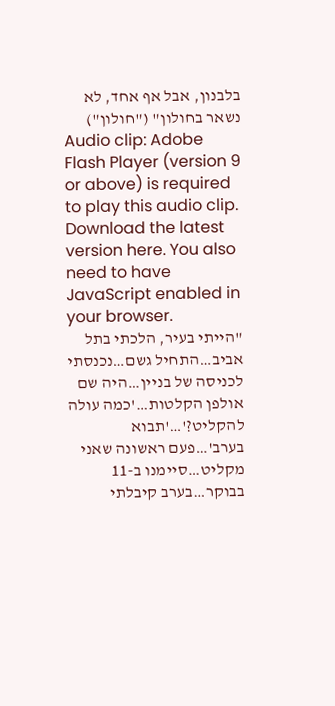בלבנון, אבל אף אחד, לא נשאר בחולון" ("חולון")
Audio clip: Adobe Flash Player (version 9 or above) is required to play this audio clip. Download the latest version here. You also need to have JavaScript enabled in your browser.
"הייתי בעיר, הלכתי בתל אביב…התחיל גשם…נכנסתי לכניסה של בניין…היה שם אולפן הקלטות…'כמה עולה להקליט?'…'תבוא בערב'…פעם ראשונה שאני מקליט…סיימנו ב-11 בבוקר…בערב קיבלתי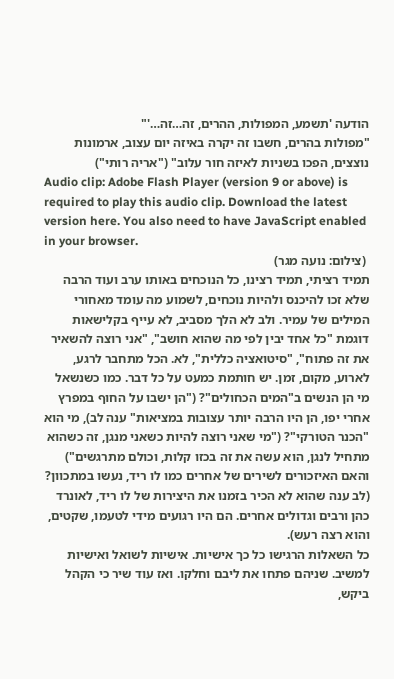הודעה 'תשמע, המפולות, ההרים, זה…זה…'"
"מפולות בהרים, חשבו זה יקרה באיזה יום עצוב, ארמונות נוצצים, הפכו בשניות לאיזה חור עלוב" ("אריה רותי")
Audio clip: Adobe Flash Player (version 9 or above) is required to play this audio clip. Download the latest version here. You also need to have JavaScript enabled in your browser.
 (צילום: נועה מגר)
תמיד רציתי, תמיד רצינו, כל הנוכחים באותו ערב ועוד הרבה שלא זכו להיכנס ולהיות נוכחים, לשמוע מה עומד מאחורי המילים של עמיר. ולב לא הלך מסביב, לא עייף בקלישאות דוגמת "כל אחד יבין לפי מה שהוא חושב", "אני רוצה להשאיר את זה פתוח", "סיטואציה כללית", לא. הכל מתחבר לרגע, לארוע, מקום, זמן. יש חותמת כמעט על כל דבר. כמו כשנשאל מי הן הנשים ב"המים הכחולים"? ("הן ישבו על החוף במפרץ אחרי יפו, הן היו הרבה יותר עצובות במציאות" ענה לב), מי הוא "הכנר הטורקי"? ("מי שאני רוצה להיות כשאני מנגן, זה כשהוא מתחיל לנגן, הוא עשה את זה בכזו קלות, וכולם מתרגשים") והאם האיזכורים לשירים של אחרים כמו לו ריד, נעשו במתכוון? (לב ענה שהוא לא הכיר בזמנו את היצירות של לו ריד, לאונרד כהן ורבים וגדולים אחרים. הם היו רגועים מידי לטעמו, שקטים, והוא רצה רעש).
כל השאלות הרגישו כל כך אישיות. אישיות לשואל ואישיות למשיב. שניהם פתחו את ליבם וחלקו. ואז עוד שיר כי הקהל ביקש,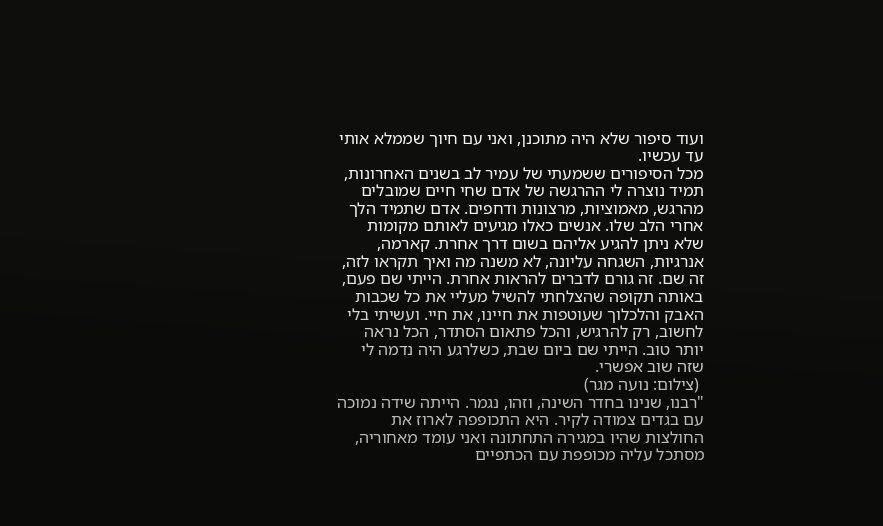ועוד סיפור שלא היה מתוכנן, ואני עם חיוך שממלא אותי עד עכשיו.
מכל הסיפורים ששמעתי של עמיר לב בשנים האחרונות, תמיד נוצרה לי ההרגשה של אדם שחי חיים שמובלים מהרגש, מאמוציות, מרצונות ודחפים. אדם שתמיד הלך אחרי הלב שלו. אנשים כאלו מגיעים לאותם מקומות שלא ניתן להגיע אליהם בשום דרך אחרת. קארמה, אנרגיות, השגחה עליונה, לא משנה מה ואיך תקראו לזה, זה שם. זה גורם לדברים להראות אחרת. הייתי שם פעם, באותה תקופה שהצלחתי להשיל מעליי את כל שכבות האבק והלכלוך שעוטפות את חיינו, את חיי. ועשיתי בלי לחשוב, רק להרגיש, והכל פתאום הסתדר, הכל נראה יותר טוב. הייתי שם ביום שבת, כשלרגע היה נדמה לי שזה שוב אפשרי.
 (צילום: נועה מגר)
"רבנו, שנינו בחדר השינה, וזהו, נגמר. הייתה שידה נמוכה עם בגדים צמודה לקיר. היא התכופפה לארוז את החולצות שהיו במגירה התחתונה ואני עומד מאחוריה, מסתכל עליה מכופפת עם הכתפיים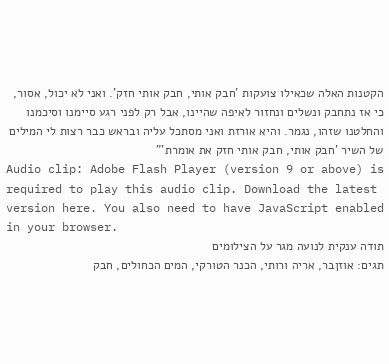הקטנות האלה שכאילו צועקות 'חבק אותי, חבק אותי חזק'. ואני לא יכול, אסור, כי אז נתחבק ונשלים ונחזור לאיפה שהיינו, אבל רק לפני רגע סיימנו וסיכמנו והחלטנו שזהו, נגמר. והיא אורזת ואני מסתכל עליה ובראש כבר רצות לי המילים של השיר 'חבק אותי, חבק אותי חזק את אומרת'"
Audio clip: Adobe Flash Player (version 9 or above) is required to play this audio clip. Download the latest version here. You also need to have JavaScript enabled in your browser.
תודה ענקית לנועה מגר על הצילומים
תגים: אוזןבר, אריה ורותי, הכנר הטורקי, המים הכחולים, חבק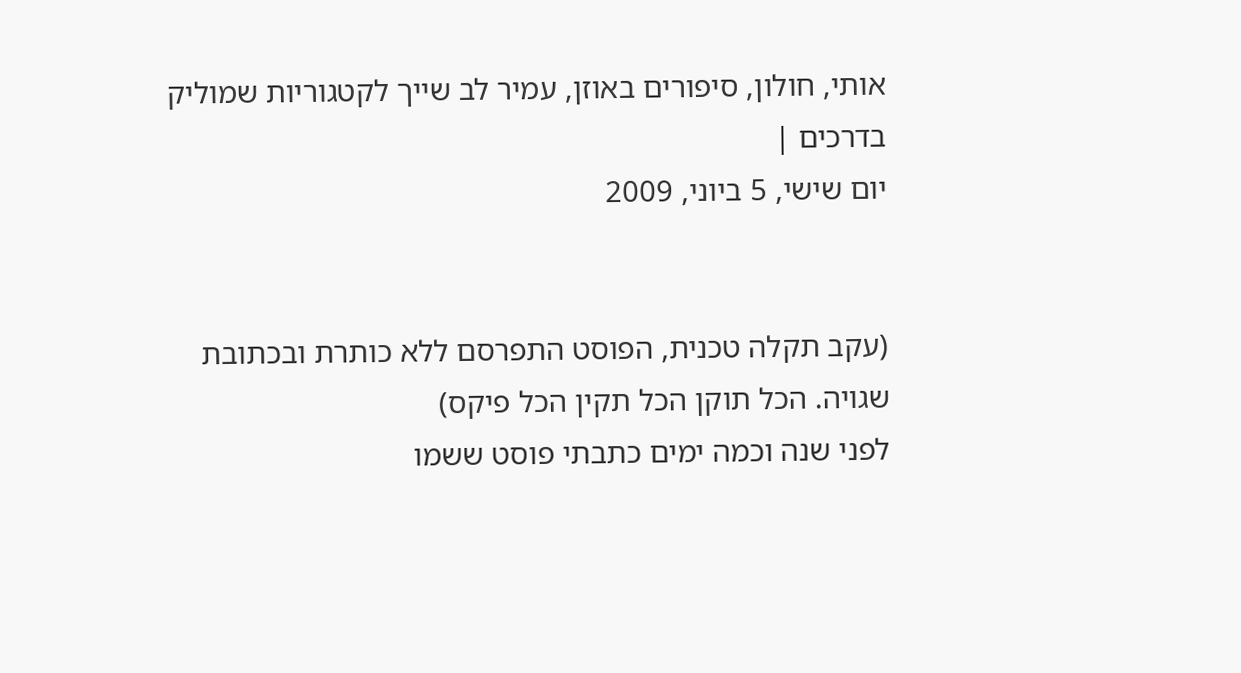אותי, חולון, סיפורים באוזן, עמיר לב שייך לקטגוריות שמוליק בדרכים |
יום שישי, 5 ביוני, 2009


(עקב תקלה טכנית, הפוסט התפרסם ללא כותרת ובכתובת שגויה. הכל תוקן הכל תקין הכל פיקס)
לפני שנה וכמה ימים כתבתי פוסט ששמו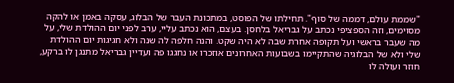"שממת עולם, דממה של סוף". תחילתו של הפוסט, במתכונת העבר של הבלוג, עסקה באמן או להקה מסוימים, וזה הספציפי נכתב על גבריאל בלחסן. בעצם, הוא נכתב עליי, ערב לפני יום ההולדת שלי, על מה שעבר בראשי ועל תקופה אחרת שבה לא היה שקט. והנה חלפה לה שנה ולא חגיגות יום ההולדת שלי ולא של הבלוגיה שהתקיימו בשבועות האחרונים אוזכרו או נחגגו פה ועדיין גבריאל מתנגן לו ברקע, חוזר ועולה לו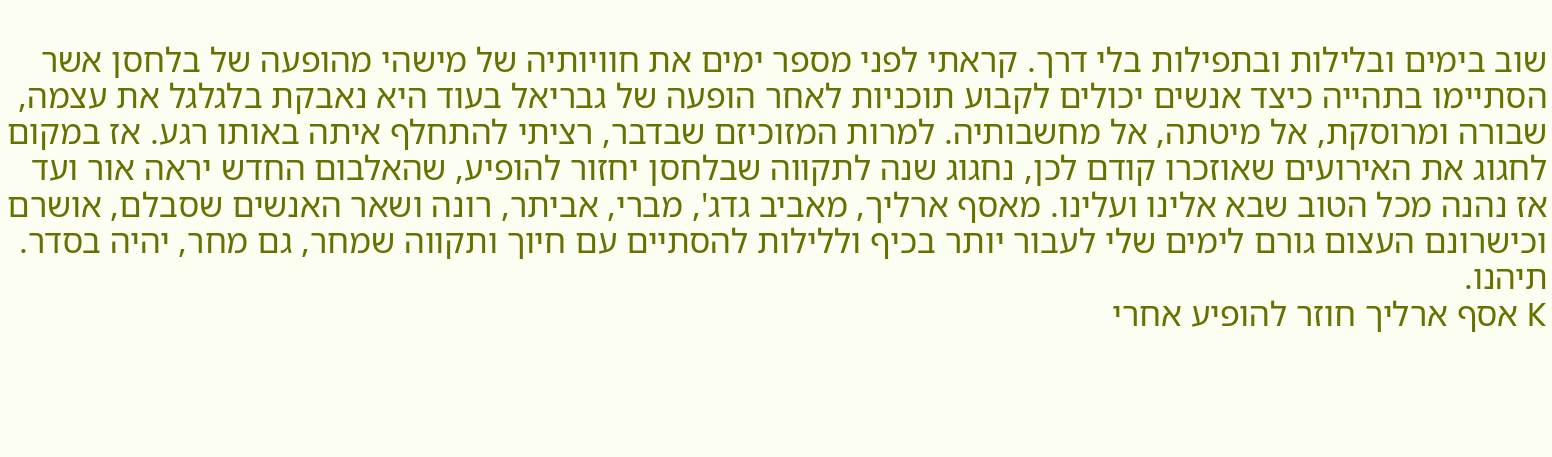שוב בימים ובלילות ובתפילות בלי דרך. קראתי לפני מספר ימים את חוויותיה של מישהי מהופעה של בלחסן אשר הסתיימו בתהייה כיצד אנשים יכולים לקבוע תוכניות לאחר הופעה של גבריאל בעוד היא נאבקת בלגלגל את עצמה, שבורה ומרוסקת, אל מיטתה, אל מחשבותיה. למרות המזוכיזם שבדבר, רציתי להתחלף איתה באותו רגע. אז במקום לחגוג את האירועים שאוזכרו קודם לכן, נחגוג שנה לתקווה שבלחסן יחזור להופיע, שהאלבום החדש יראה אור ועד אז נהנה מכל הטוב שבא אלינו ועלינו. מאסף ארליך, מאביב גדג', מברי, אביתר, רונה ושאר האנשים שסבלם, אושרם וכישרונם העצום גורם לימים שלי לעבור יותר בכיף וללילות להסתיים עם חיוך ותקווה שמחר, גם מחר, יהיה בסדר. תיהנו.
K אסף ארליך חוזר להופיע אחרי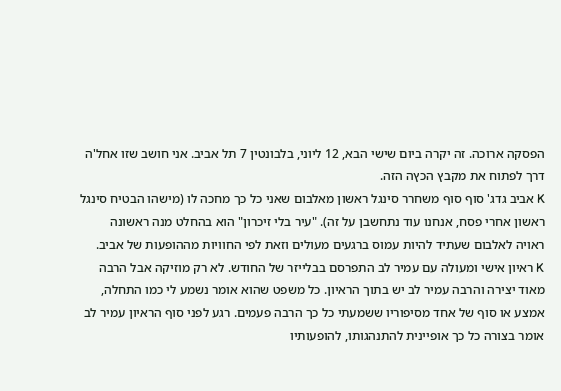הפסקה ארוכה. זה יקרה ביום שישי הבא, 12 ליוני, בלבונטין 7 תל אביב. אני חושב שזו אחל'ה דרך לפתוח את מקבץ הכץה הזה.
K אביב גדג' סוף סוף משחרר סינגל ראשון מאלבום שאני כל כך מחכה לו (מישהו הבטיח סינגל ראשון אחרי פסח, אנחנו עוד נתחשבן על זה). "עיר בלי זיכרון" הוא בהחלט מנה ראשונה ראויה לאלבום שעתיד להיות עמוס ברגעים מעולים וזאת לפי החוויות מההופעות של אביב.
K ראיון אישי ומעולה עם עמיר לב התפרסם בבלייזר של החודש. לא רק מוזיקה אבל הרבה מאוד יצירה והרבה עמיר לב יש בתוך הראיון. כל משפט שהוא אומר נשמע לי כמו התחלה, אמצע או סוף של אחד מסיפוריו ששמעתי כל כך הרבה פעמים. רגע לפני סוף הראיון עמיר לב אומר בצורה כל כך אופיינית להתנהגותו, להופעותיו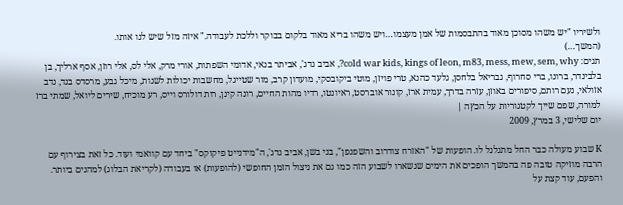ולשיריו "יש משהו מסוכן מאוד בהתבסמות של אמן מעצמו…ויש משהו בריא מאוד בלקום בבוקר וללכת לעבודה." איזה מזל שיש לנו אותו.
(המשך…)
תגים: cold war kids, kings of leon, m83, mess, mew, sem, why?, אביב גדג', אביתר בנאי, אדומי השפתות, אורי מרק, אלי לס, אלי רוזן, אסף ארליך, בן בלבינדר, ברונו, ברי סחרוף, גבריאל בלחסן, גלעד כהנא, טרי פויזן, מוטי ביקובסקי, מועדון קרב, מור שטייגל, מחשבות יכולות לשנות, מיכל גבע, מרסדס בנד, נדב אזולאי, נעם רותם, סיפורים באוזן, עזרה בדרך, עמית ארז, קונור אוברסט, ראיונטו, רדיו מהות החיים, רונה קינן, רות דולורס וייס, רע מוכיח, שירים ליואל, שמתי ברז למורה, שפם שייך לקטגוריות על הכץה |
יום שלישי, 3 במרץ, 2009

K שבוע מעולה כבר החל מתגלגל לו. הופעות של "האזרח צודרוב והשפנפן", בני בשן, אביב גדג', ה"מידנייט פיקוקס" ביחד עם קוואמי ועוד. כל זאת בצירוף עם הרבה מוזיקה טובה פה בהמשך הופכים את הימים שנשארו לשבוע הזה כמו גם את ניצול הזמן החופשי (להופעות) או בעבודה (לקריאת הבלוג) למהנים ביותר. והפעם, עוד קצת על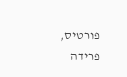פורטיס, פרידה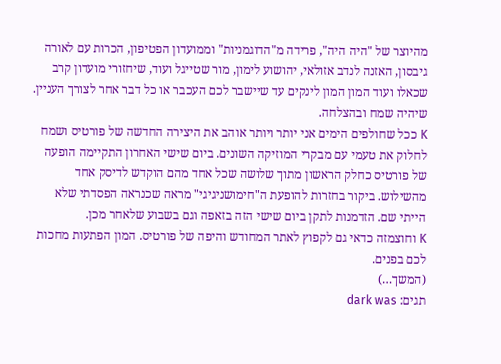מהיוצר של "היה היה", פרידה מ"הדוגמניות" וממועדון הפטיפון, הכרות עם לאורה גיבסון, האזנה לנדב אזולאי, יהושוע לימון, מור שטייגל ועוד, שיחזורי מועדון קרב שכאלו ועוד המון המון לינקים עד שיישבר לכם העכבר או כל דבר אחר לצורך העניין. שיהיה שמח ובהצלחה.
K ככל שחולפים הימים אני יותר ויותר אוהב את היצירה החדשה של פורטיס ושמח לחלוק את טעמי עם מבקרי המוזיקה השונים. ביום שישי האחרון התקיימה הופעה של פורטיס כחלק הראשון מתוך שלושה שכל אחד מהם הוקדש לדיסק אחד מהשילוש. ביקור בחזרות להופעת ה"חימושניגיגי" מראה שכנראה הפסדתי שלא הייתי שם. הזדמנות לתקן ביום שישי הזה בזאפה וגם בשבוע שלאחר מכן.
K וחוצמזה כדאי גם לקפוץ לאתר המחודש והיפה של פורטיס. המון הפתעות מחכות לכם בפנים.
(המשך…)
תגים: dark was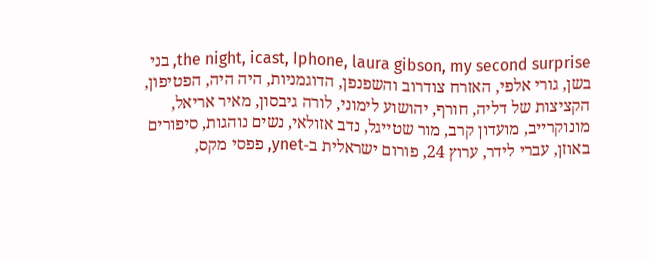the night, icast, Iphone, laura gibson, my second surprise, בני בשן, גורי אלפי, האזרח צודרוב והשפנפן, הדוגמניות, היה היה, הפטיפון, הקציצות של דליה, חורף, יהושוע לימוני, לורה גיבסון, מאיר אריאל, מונוקרייב, מועדון קרב, מור שטייגל, נדב אזולאי, נשים נוהגות, סיפורים באוזן, עברי לידר, ערוץ 24, פורום ישראלית ב-ynet, פפסי מקס,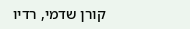קורן שדמי, רדיו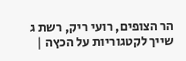הר הצופים, רועי ריק, רשת ג שייך לקטגוריות על הכץה |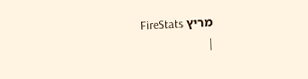מריץ FireStats
|